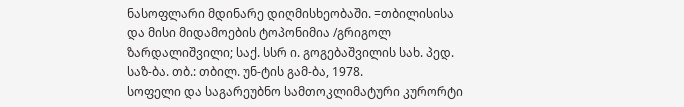ნასოფლარი მდინარე დიღმისხეობაში. =თბილისისა და მისი მიდამოების ტოპონიმია /გრიგოლ ზარდალიშვილი; საქ. სსრ ი. გოგებაშვილის სახ. პედ. საზ-ბა. თბ.: თბილ. უნ-ტის გამ-ბა, 1978.
სოფელი და საგარეუბნო სამთოკლიმატური კურორტი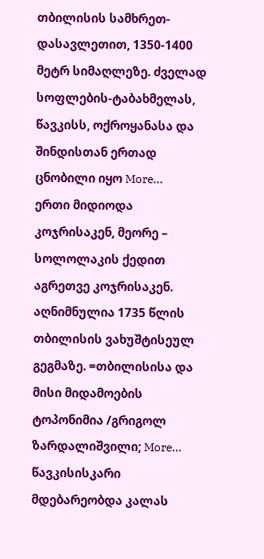თბილისის სამხრეთ- დასავლეთით, 1350-1400 მეტრ სიმაღლეზე. ძველად სოფლების-ტაბახმელას, წავკისს, ოქროყანასა და შინდისთან ერთად ცნობილი იყო More…
ერთი მიდიოდა კოჯრისაკენ, მეორე – სოლოლაკის ქედით აგრეთვე კოჯრისაკენ. აღნიმნულია 1735 წლის თბილისის ვახუშტისეულ გეგმაზე. =თბილისისა და მისი მიდამოების ტოპონიმია /გრიგოლ ზარდალიშვილი; More…
წავკისისკარი მდებარეობდა კალას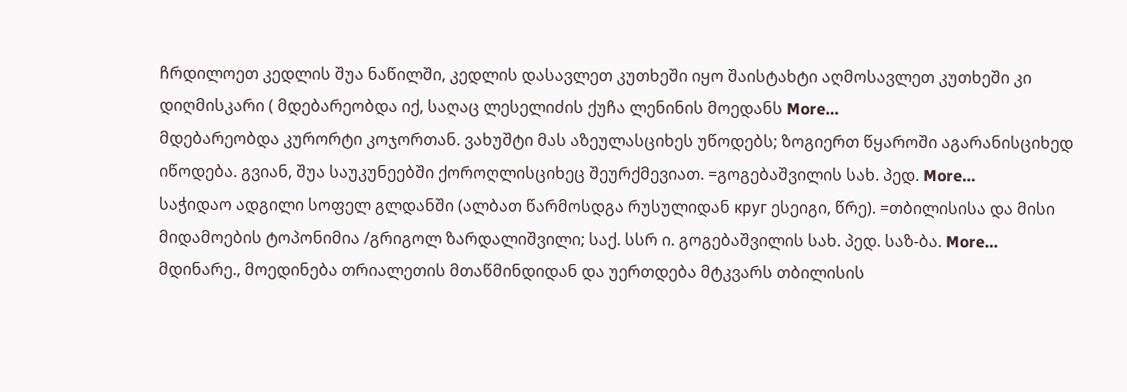ჩრდილოეთ კედლის შუა ნაწილში, კედლის დასავლეთ კუთხეში იყო შაისტახტი აღმოსავლეთ კუთხეში კი დიღმისკარი ( მდებარეობდა იქ, საღაც ლესელიძის ქუჩა ლენინის მოედანს More…
მდებარეობდა კურორტი კოჯორთან. ვახუშტი მას აზეულასციხეს უწოდებს; ზოგიერთ წყაროში აგარანისციხედ იწოდება. გვიან, შუა საუკუნეებში ქოროღლისციხეც შეურქმევიათ. =გოგებაშვილის სახ. პედ. More…
საჭიდაო ადგილი სოფელ გლდანში (ალბათ წარმოსდგა რუსულიდან круг ესეიგი, წრე). =თბილისისა და მისი მიდამოების ტოპონიმია /გრიგოლ ზარდალიშვილი; საქ. სსრ ი. გოგებაშვილის სახ. პედ. საზ-ბა. More…
მდინარე., მოედინება თრიალეთის მთაწმინდიდან და უერთდება მტკვარს თბილისის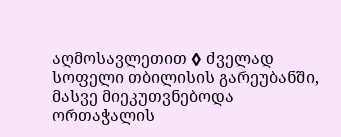აღმოსავლეთით ◊ ძველად სოფელი თბილისის გარეუბანში, მასვე მიეკუთვნებოდა ორთაჭალის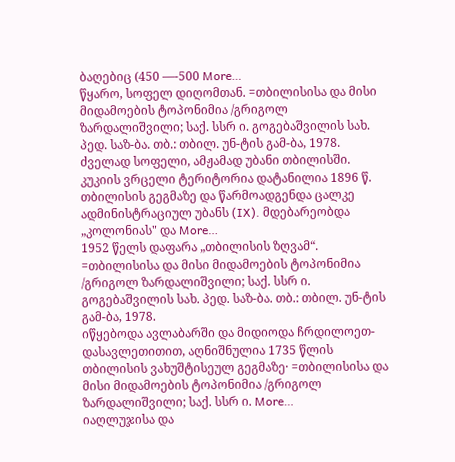ბაღებიც (450 ––-500 More…
წყარო, სოფელ დიღომთან. =თბილისისა და მისი მიდამოების ტოპონიმია /გრიგოლ ზარდალიშვილი; საქ. სსრ ი. გოგებაშვილის სახ. პედ. საზ-ბა. თბ.: თბილ. უნ-ტის გამ-ბა, 1978.
ძველად სოფელი, ამჟამად უბანი თბილისში. კუკიის ვრცელი ტერიტორია დატანილია 1896 წ. თბილისის გეგმაზე და წარმოადგენდა ცალკე ადმინისტრაციულ უბანს (IX). მდებარეობდა „კოლონიას" და More…
1952 წელს დაფარა „თბილისის ზღვამ“. =თბილისისა და მისი მიდამოების ტოპონიმია /გრიგოლ ზარდალიშვილი; საქ. სსრ ი. გოგებაშვილის სახ. პედ. საზ-ბა. თბ.: თბილ. უნ-ტის გამ-ბა, 1978.
იწყებოდა ავლაბარში და მიდიოდა ჩრდილოეთ-დასავლეთითით, აღნიშნულია 1735 წლის თბილისის ვახუშტისეულ გეგმაზე· =თბილისისა და მისი მიდამოების ტოპონიმია /გრიგოლ ზარდალიშვილი; საქ. სსრ ი. More…
იაღლუჯისა და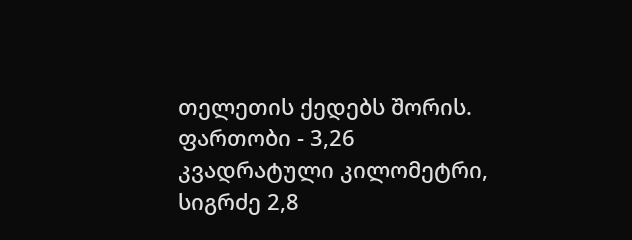თელეთის ქედებს შორის. ფართობი - 3,26 კვადრატული კილომეტრი, სიგრძე 2,8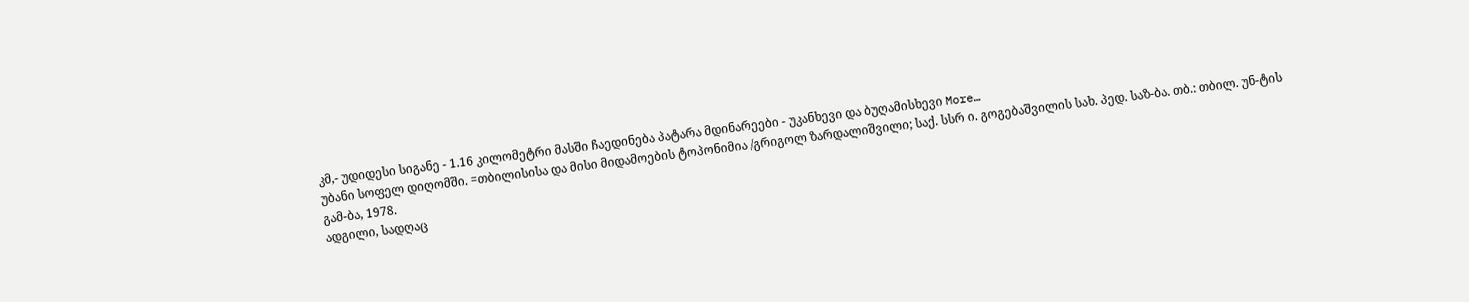კმ,- უდიდესი სიგანე - 1.16 კილომეტრი მასში ჩაედინება პატარა მდინარეები - უკანხევი და ბუღამისხევი More…
უბანი სოფელ დიღომში. =თბილისისა და მისი მიდამოების ტოპონიმია /გრიგოლ ზარდალიშვილი; საქ. სსრ ი. გოგებაშვილის სახ. პედ. საზ-ბა. თბ.: თბილ. უნ-ტის გამ-ბა, 1978.
ადგილი, სადღაც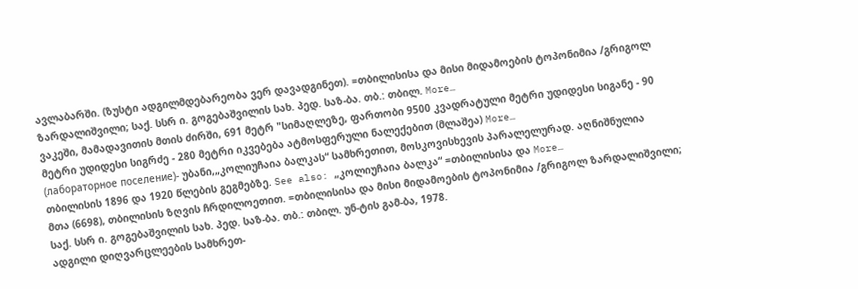ავლაბარში. (ზუსტი ადგილმდებარეობა ვერ დავადგინეთ). =თბილისისა და მისი მიდამოების ტოპონიმია /გრიგოლ ზარდალიშვილი; საქ. სსრ ი. გოგებაშვილის სახ. პედ. საზ-ბა. თბ.: თბილ. More…
ვაკეში, მამადავითის მთის ძირში, 691 მეტრ "სიმაღლეზე, ფართობი 9500 კვადრატული მეტრი უდიდესი სიგანე - 90 მეტრი უდიდესი სიგრძე - 280 მეტრი იკვებება ატმოსფერული ნალექებით (მლაშეა) More…
(лабораторное поселение)- უბანი,„კოლიუჩაია ბალკას“ სამხრეთით, მოსკოვისხევის პარალელურად. აღნიშნულია თბილისის 1896 და 1920 წლების გეგმებზე. See also: „კოლიუჩაია ბალკა“ =თბილისისა და More…
მთა (6698), თბილისის ზღვის ჩრდილოეთით. =თბილისისა და მისი მიდამოების ტოპონიმია /გრიგოლ ზარდალიშვილი; საქ. სსრ ი. გოგებაშვილის სახ. პედ. საზ-ბა. თბ.: თბილ. უნ-ტის გამ-ბა, 1978.
ადგილი დიღვარცლეების სამხრეთ-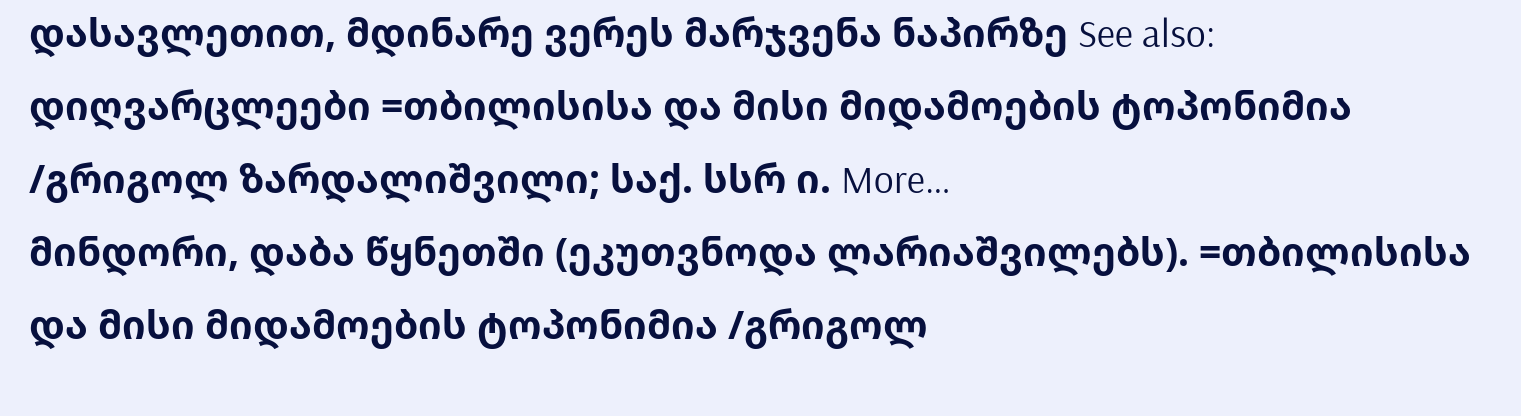დასავლეთით, მდინარე ვერეს მარჯვენა ნაპირზე See also: დიღვარცლეები =თბილისისა და მისი მიდამოების ტოპონიმია /გრიგოლ ზარდალიშვილი; საქ. სსრ ი. More…
მინდორი, დაბა წყნეთში (ეკუთვნოდა ლარიაშვილებს). =თბილისისა და მისი მიდამოების ტოპონიმია /გრიგოლ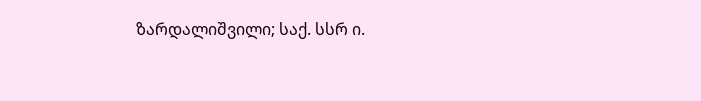ზარდალიშვილი; საქ. სსრ ი.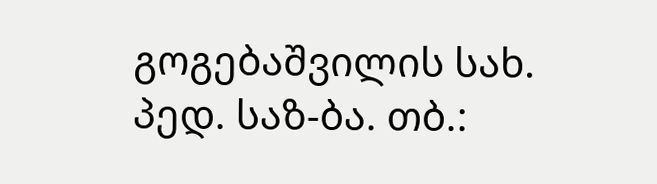გოგებაშვილის სახ. პედ. საზ-ბა. თბ.: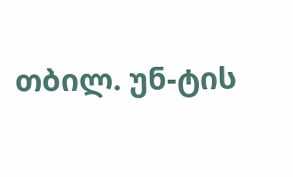თბილ. უნ-ტის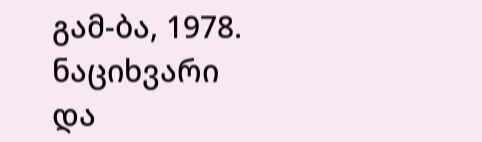გამ-ბა, 1978.
ნაციხვარი და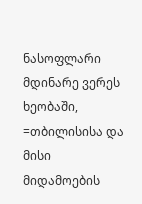ნასოფლარი მდინარე ვერეს ხეობაში, =თბილისისა და მისი მიდამოების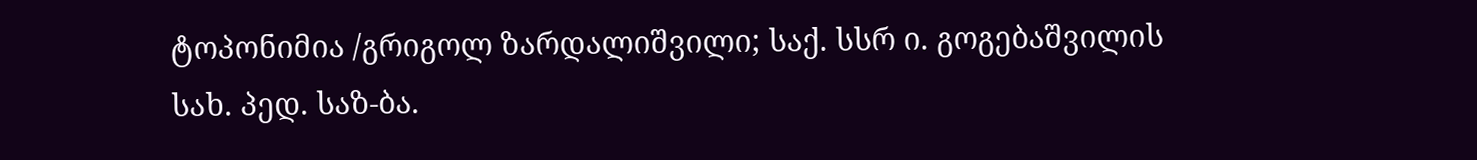ტოპონიმია /გრიგოლ ზარდალიშვილი; საქ. სსრ ი. გოგებაშვილის სახ. პედ. საზ-ბა.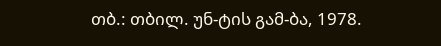თბ.: თბილ. უნ-ტის გამ-ბა, 1978.